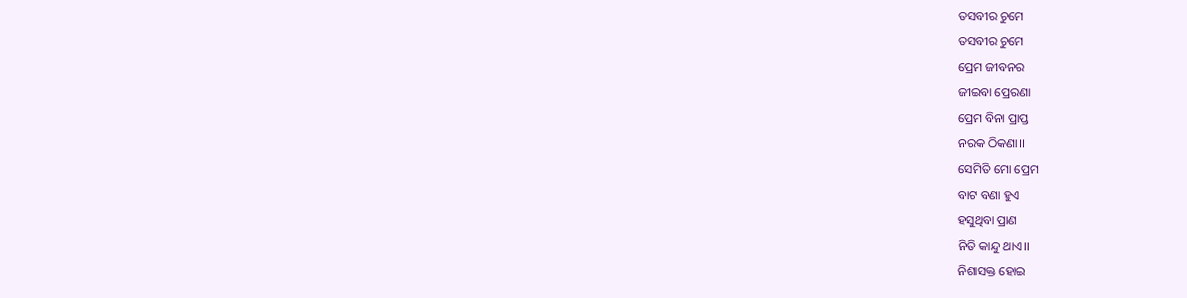ତସବୀର ଚୁମେ
ତସବୀର ଚୁମେ
ପ୍ରେମ ଜୀବନର
ଜୀଇବା ପ୍ରେରଣା
ପ୍ରେମ ବିନା ପ୍ରାପ୍ତ
ନରକ ଠିକଣା।।
ସେମିତି ମୋ ପ୍ରେମ
ବାଟ ବଣା ହୁଏ
ହସୁଥିବା ପ୍ରାଣ
ନିତି କାନ୍ଦୁ ଥାଏ।।
ନିଶାସକ୍ତ ହୋଇ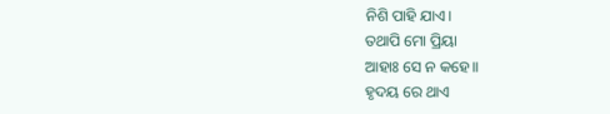ନିଶି ପାହି ଯାଏ।
ତଥାପି ମୋ ପ୍ରିୟା
ଆହାଃ ସେ ନ କହେ।।
ହୃଦୟ ରେ ଥାଏ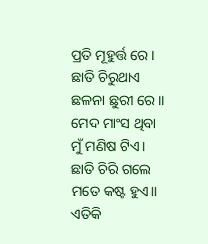ପ୍ରତି ମୂହୁର୍ତ୍ତ ରେ।
ଛାତି ଚିରୁଥାଏ
ଛଳନା ଛୁରୀ ରେ।।
ମେଦ ମାଂସ ଥିବା
ମୁଁ ମଣିଷ ଟିଏ।
ଛାତି ଚିରି ଗଲେ
ମତେ କଷ୍ଟ ହୁଏ।।
ଏତିକି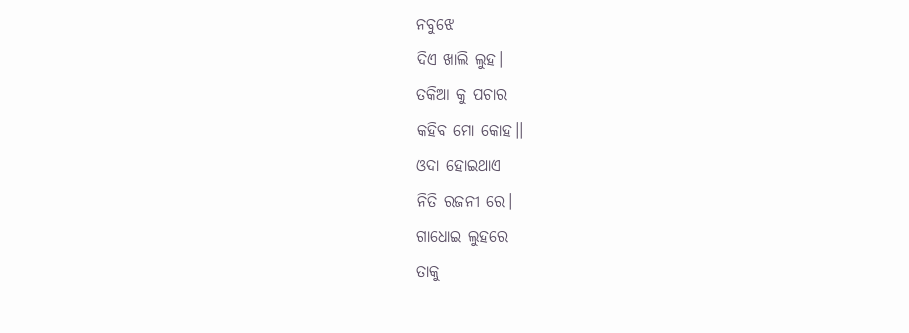ନବୁଝେ
ଦିଏ ଖାଲି ଲୁହ।
ତକିଆ କୁ ପଚାର
କହିବ ମୋ କୋହ।।
ଓଦା ହୋଇଥାଏ
ନିତି ରଜନୀ ରେ।
ଗାଧୋଇ ଲୁହରେ
ତାକୁ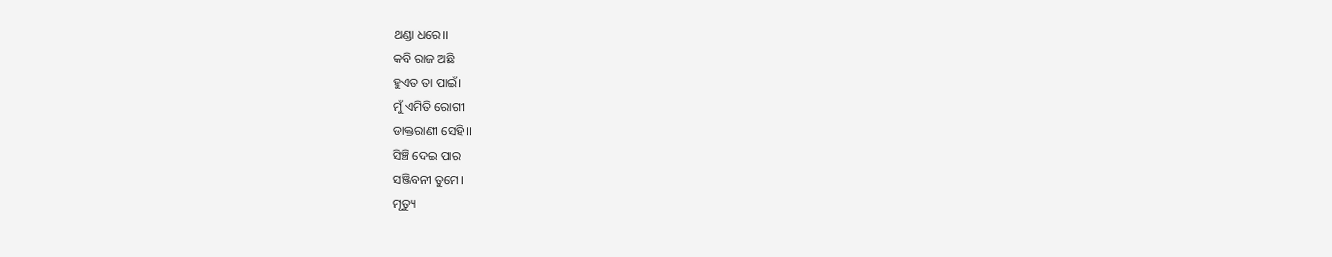ଥଣ୍ଡା ଧରେ।।
କବି ରାଜ ଅଛି
ହୁଏତ ତା ପାଇଁ।
ମୁଁ ଏମିତି ରୋଗୀ
ଡାକ୍ତରାଣୀ ସେହି।।
ସିଞ୍ଚି ଦେଇ ପାର
ସଞ୍ଜିବନୀ ତୁମେ।
ମୃତ୍ୟୁ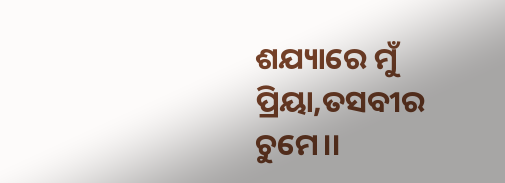ଶଯ୍ୟାରେ ମୁଁ
ପ୍ରିୟା,ତସବୀର ଚୁମେ।।